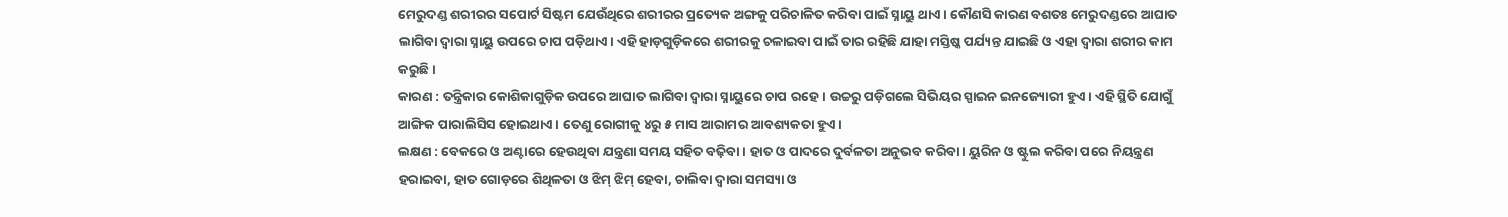ମେରୁଦଣ୍ଡ ଶରୀରର ସପୋର୍ଟ ସିଷ୍ଟମ ଯେଉଁଥିରେ ଶରୀରର ପ୍ରତ୍ୟେକ ଅଙ୍ଗକୁ ପରିଚାଳିତ କରିବା ପାଇଁ ସ୍ନାୟୁ ଥାଏ। କୌଣସି କାରଣ ବଶତଃ ମେରୁଦଣ୍ଡରେ ଆଘାତ ଲାଗିବା ଦ୍ୱାରା ସ୍ନାୟୁ ଉପରେ ଚାପ ପଡ଼ିଥାଏ। ଏହି ହାଡ଼ଗୁଡ଼ିକରେ ଶରୀରକୁ ଚଳାଇବା ପାଇଁ ତାର ରହିଛି ଯାହା ମସ୍ତିଷ୍କ ପର୍ଯ୍ୟନ୍ତ ଯାଇଛି ଓ ଏହା ଦ୍ୱାରା ଶରୀର କାମ କରୁଛି।
କାରଣ : ତନ୍ତ୍ରିକାର କୋଶିକାଗୁଡ଼ିକ ଉପରେ ଆଘାତ ଲାଗିବା ଦ୍ୱାରା ସ୍ନାୟୁରେ ଚାପ ରହେ। ଉଚ୍ଚରୁ ପଡ଼ିଗଲେ ସିଭିୟର ସ୍ପାଇନ ଇନଜ୍ୟୋରୀ ହୁଏ। ଏହି ସ୍ଥିତି ଯୋଗୁଁ ଆଙ୍ଗିକ ପାରାଲିସିସ ହୋଇଥାଏ। ତେଣୁ ରୋଗୀକୁ ୪ରୁ ୫ ମାସ ଆରାମର ଆବଶ୍ୟକତା ହୁଏ।
ଲକ୍ଷଣ : ବେକରେ ଓ ଅଣ୍ଟାରେ ହେଉଥିବା ଯନ୍ତ୍ରଣା ସମୟ ସହିତ ବଢ଼ିବା। ହାତ ଓ ପାଦରେ ଦୁର୍ବଳତା ଅନୁଭବ କରିବା। ୟୁରିନ ଓ ଷ୍ଟୁଲ କରିବା ପରେ ନିୟନ୍ତ୍ରଣ ହରାଇବା, ହାତ ଗୋଡ଼ରେ ଶିଥିଳତା ଓ ଝିମ୍ ଝିମ୍ ହେବା, ଚାଲିବା ଦ୍ୱାରା ସମସ୍ୟା ଓ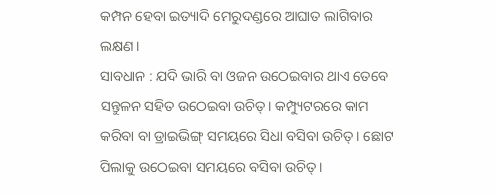କମ୍ପନ ହେବା ଇତ୍ୟାଦି ମେରୁଦଣ୍ଡରେ ଆଘାତ ଲାଗିବାର ଲକ୍ଷଣ।
ସାବଧାନ : ଯଦି ଭାରି ବା ଓଜନ ଉଠେଇବାର ଥାଏ ତେବେ ସନ୍ତୁଳନ ସହିତ ଉଠେଇବା ଉଚିତ୍। କମ୍ପ୍ୟୁଟରରେ କାମ କରିବା ବା ଡ୍ରାଇଭିଙ୍ଗ୍ ସମୟରେ ସିଧା ବସିବା ଉଚିତ୍। ଛୋଟ ପିଲାକୁ ଉଠେଇବା ସମୟରେ ବସିବା ଉଚିତ୍।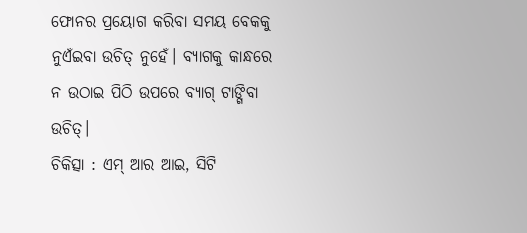ଫୋନର ପ୍ରୟୋଗ କରିବା ସମୟ ବେକକୁ ନୁଏଁଇବା ଉଚିତ୍ ନୁହେଁ। ବ୍ୟାଗକୁ କାନ୍ଧରେ ନ ଉଠାଇ ପିଠି ଉପରେ ବ୍ୟାଗ୍ ଟାଙ୍ଗିବା ଉଚିତ୍।
ଚିକିତ୍ସା : ଏମ୍ ଆର ଆଇ, ସିଟି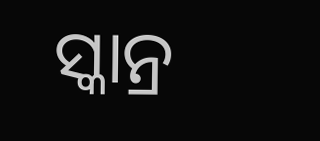ସ୍କାନ୍ର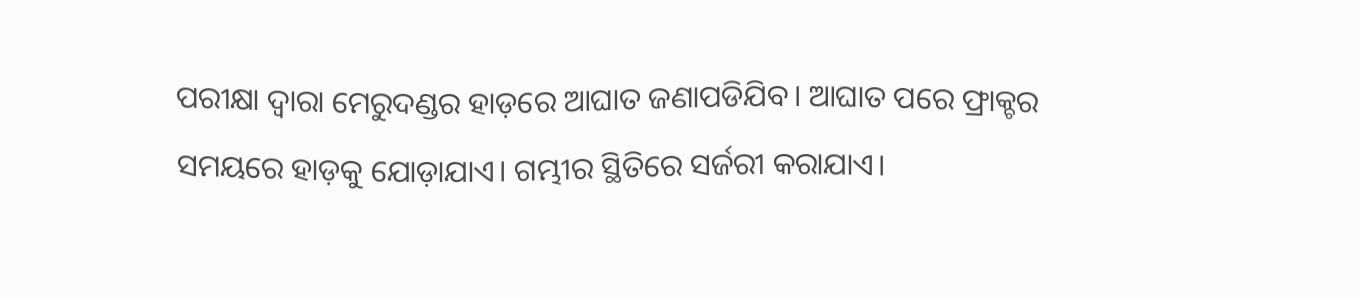ପରୀକ୍ଷା ଦ୍ୱାରା ମେରୁଦଣ୍ଡର ହାଡ଼ରେ ଆଘାତ ଜଣାପଡିଯିବ। ଆଘାତ ପରେ ଫ୍ରାକ୍ଚର ସମୟରେ ହାଡ଼କୁ ଯୋଡ଼ାଯାଏ। ଗମ୍ଭୀର ସ୍ଥିତିରେ ସର୍ଜରୀ କରାଯାଏ।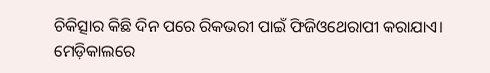ଚିକିତ୍ସାର କିଛି ଦିନ ପରେ ରିକଭରୀ ପାଇଁ ଫିଜିଓଥେରାପୀ କରାଯାଏ। ମେଡ଼ିକାଲରେ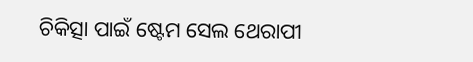ଚିକିତ୍ସା ପାଇଁ ଷ୍ଟେମ ସେଲ ଥେରାପୀ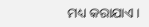ମଧ୍ୟ କରାଯାଏ।